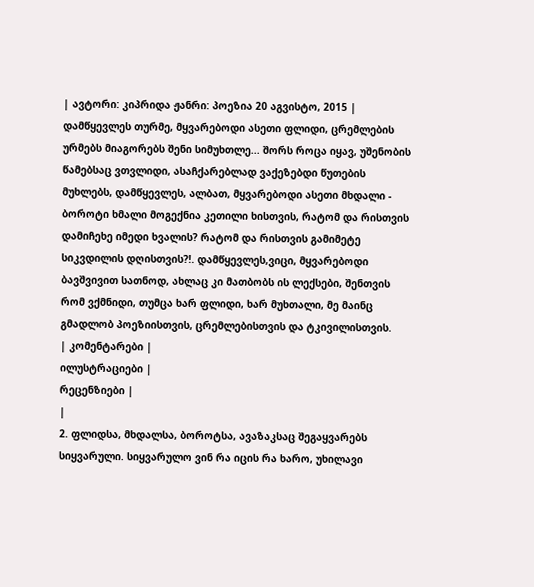| ავტორი: კიპრიდა ჟანრი: პოეზია 20 აგვისტო, 2015 |
დამწყევლეს თურმე, მყვარებოდი ასეთი ფლიდი, ცრემლების ურმებს მიაგორებს შენი სიმუხთლე... შორს როცა იყავ, უშენობის წამებსაც ვთვლიდი, ასაჩქარებლად ვაქეზებდი წუთების მუხლებს, დამწყევლეს, ალბათ, მყვარებოდი ასეთი მხდალი - ბოროტი ხმალი მოგექნია კეთილი ხისთვის, რატომ და რისთვის დამიჩეხე იმედი ხვალის? რატომ და რისთვის გამიმეტე სიკვდილის დღისთვის?!. დამწყევლეს,ვიცი, მყვარებოდი ბავშვივით სათნოდ, ახლაც კი მათბობს ის ლექსები, შენთვის რომ ვქმნიდი, თუმცა ხარ ფლიდი, ხარ მუხთალი, მე მაინც გმადლობ პოეზიისთვის, ცრემლებისთვის და ტკივილისთვის.
| კომენტარები |
ილუსტრაციები |
რეცენზიები |
|
2. ფლიდსა, მხდალსა, ბოროტსა, ავაზაკსაც შეგაყვარებს სიყვარული. სიყვარულო ვინ რა იცის რა ხარო, უხილავი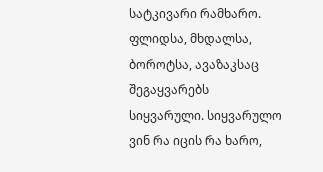სატკივარი რამხარო. ფლიდსა, მხდალსა, ბოროტსა, ავაზაკსაც შეგაყვარებს სიყვარული. სიყვარულო ვინ რა იცის რა ხარო,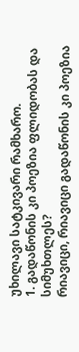უხილავი სატკივარი რამხარო.
1. გადაწონის კი პოეზია ფლიდობას და სიმუხთლეს?
რიავიცი, რიავიცი გადაწონის კი პოეზია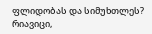ფლიდობას და სიმუხთლეს?
რიავიცი,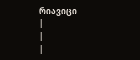რიავიცი
|
|
|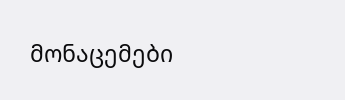მონაცემები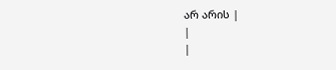არ არის |
|
|